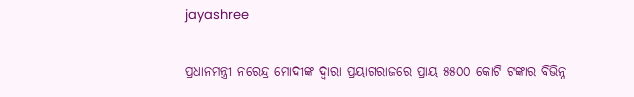jayashree

ପ୍ରଧାନମନ୍ତ୍ରୀ ନରେନ୍ଦ୍ର ମୋଦୀଙ୍କ ଦ୍ୱାରା ପ୍ରୟାଗରାଜରେ ପ୍ରାୟ ୫୫୦୦ କୋଟି ଟଙ୍କାର ବିଭିନ୍ନ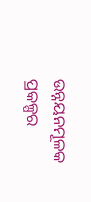ଉନ୍ନୟନମୂଳକ ପ୍ରକଳ୍ପର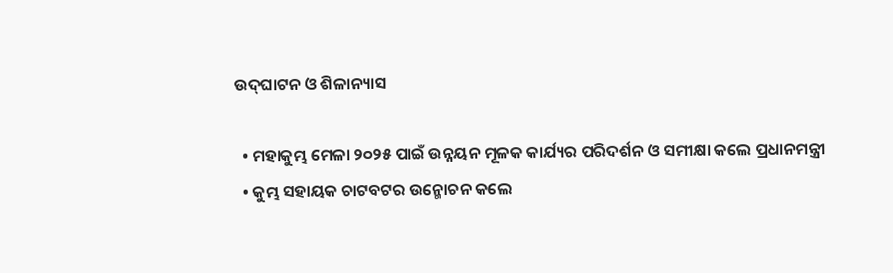ଉଦ୍‌ଘାଟନ ଓ ଶିଳାନ୍ୟାସ

  • ମହାକୁମ୍ଭ ମେଳା ୨୦୨୫ ପାଇଁ ଉନ୍ନୟନ ମୂଳକ କାର୍ଯ୍ୟର ପରିଦର୍ଶନ ଓ ସମୀକ୍ଷା କଲେ ପ୍ରଧାନମନ୍ତ୍ରୀ
  • କୁମ୍ଭ ସହାୟକ ଚାଟବଟର ଉନ୍ମୋଚନ କଲେ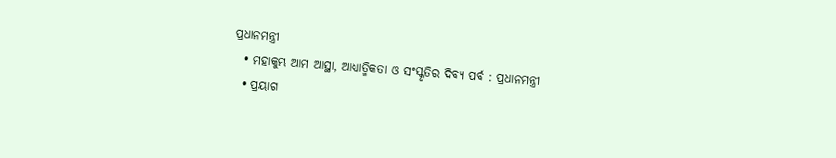ପ୍ରଧାନମନ୍ତ୍ରୀ
  • ମହାକୁମ୍ଭ ଆମ ଆସ୍ଥା, ଆଧ୍ୟାତ୍ମିକତା ଓ ସଂସ୍କୃତିର ଦିବ୍ୟ ପର୍ବ : ପ୍ରଧାନମନ୍ତ୍ରୀ
  • ପ୍ରୟାଗ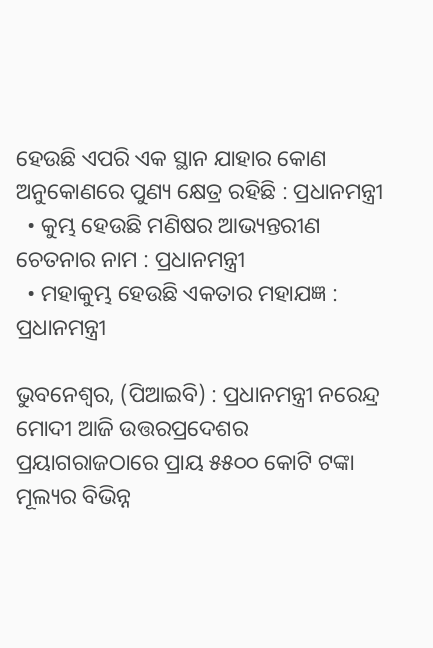ହେଉଛି ଏପରି ଏକ ସ୍ଥାନ ଯାହାର କୋଣ ଅନୁକୋଣରେ ପୁଣ୍ୟ କ୍ଷେତ୍ର ରହିଛି : ପ୍ରଧାନମନ୍ତ୍ରୀ
  • କୁମ୍ଭ ହେଉଛି ମଣିଷର ଆଭ୍ୟନ୍ତରୀଣ ଚେତନାର ନାମ : ପ୍ରଧାନମନ୍ତ୍ରୀ
  • ମହାକୁମ୍ଭ ହେଉଛି ଏକତାର ମହାଯଜ୍ଞ : ପ୍ରଧାନମନ୍ତ୍ରୀ

ଭୁବନେଶ୍ୱର, (ପିଆଇବି) : ପ୍ରଧାନମନ୍ତ୍ରୀ ନରେନ୍ଦ୍ର ମୋଦୀ ଆଜି ଉତ୍ତରପ୍ରଦେଶର ପ୍ରୟାଗରାଜଠାରେ ପ୍ରାୟ ୫୫୦୦ କୋଟି ଟଙ୍କା ମୂଲ୍ୟର ବିଭିନ୍ନ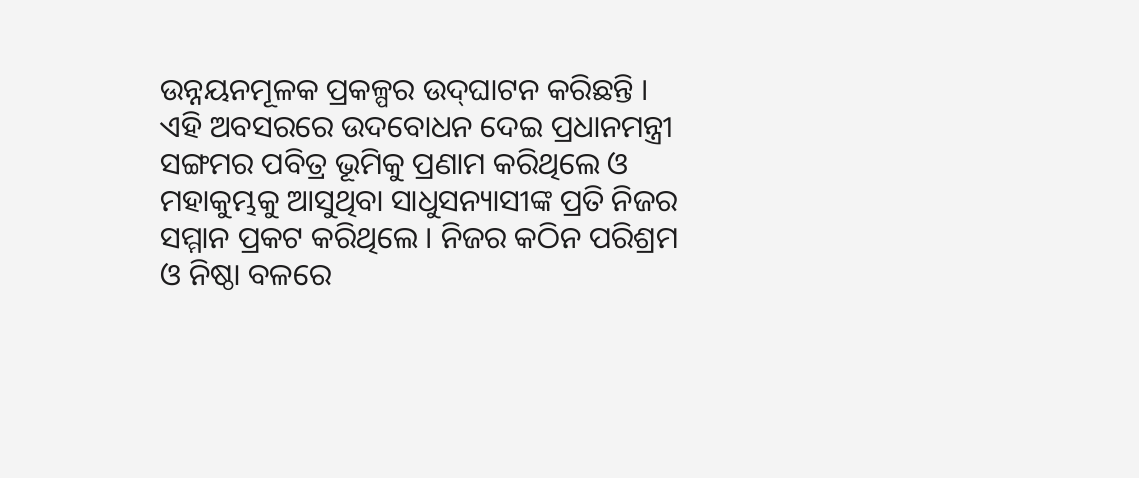ଉନ୍ନୟନମୂଳକ ପ୍ରକଳ୍ପର ଉଦ୍‌ଘାଟନ କରିଛନ୍ତି । ଏହି ଅବସରରେ ଉଦବୋଧନ ଦେଇ ପ୍ରଧାନମନ୍ତ୍ରୀ ସଙ୍ଗମର ପବିତ୍ର ଭୂମିକୁ ପ୍ରଣାମ କରିଥିଲେ ଓ ମହାକୁମ୍ଭକୁ ଆସୁଥିବା ସାଧୁସନ୍ୟାସୀଙ୍କ ପ୍ରତି ନିଜର ସମ୍ମାନ ପ୍ରକଟ କରିଥିଲେ । ନିଜର କଠିନ ପରିଶ୍ରମ ଓ ନିଷ୍ଠା ବଳରେ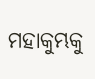ମହାକୁମ୍ଭକୁ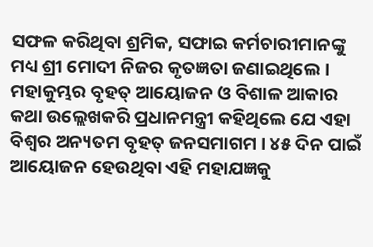ସଫଳ କରିଥିବା ଶ୍ରମିକ, ସଫାଇ କର୍ମଚାରୀମାନଙ୍କୁ ମଧ୍ୟ ଶ୍ରୀ ମୋଦୀ ନିଜର କୃତଜ୍ଞତା ଜଣାଇଥିଲେ । ମହାକୁମ୍ଭର ବୃହତ୍ ଆୟୋଜନ ଓ ବିଶାଳ ଆକାର କଥା ଉଲ୍ଲେଖକରି ପ୍ରଧାନମନ୍ତ୍ରୀ କହିଥିଲେ ଯେ ଏହା ବିଶ୍ୱର ଅନ୍ୟତମ ବୃହତ୍ ଜନସମାଗମ । ୪୫ ଦିନ ପାଇଁ ଆୟୋଜନ ହେଉଥିବା ଏହି ମହାଯଜ୍ଞକୁ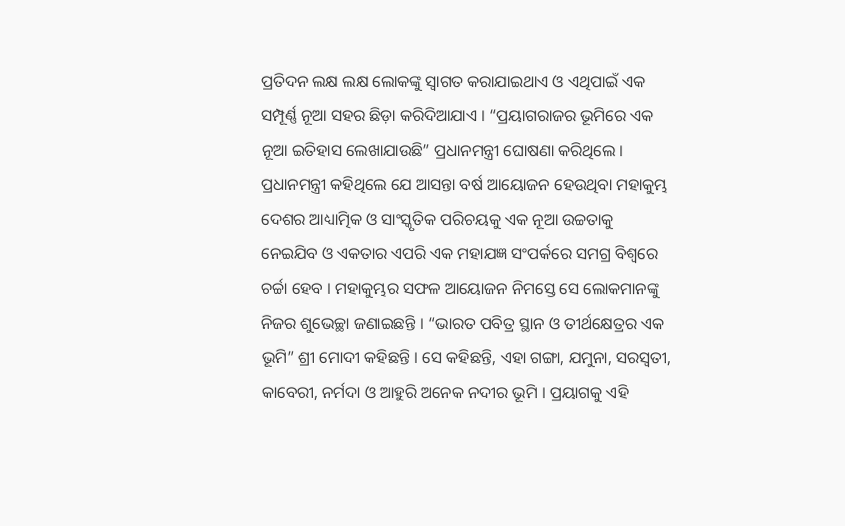ପ୍ରତିଦନ ଲକ୍ଷ ଲକ୍ଷ ଲୋକଙ୍କୁ ସ୍ୱାଗତ କରାଯାଇଥାଏ ଓ ଏଥିପାଇଁ ଏକ ସମ୍ପୂର୍ଣ୍ଣ ନୂଆ ସହର ଛିଡ଼ା କରିଦିଆଯାଏ । “ପ୍ରୟାଗରାଜର ଭୂମିରେ ଏକ ନୂଆ ଇତିହାସ ଲେଖାଯାଉଛି” ପ୍ରଧାନମନ୍ତ୍ରୀ ଘୋଷଣା କରିଥିଲେ । ପ୍ରଧାନମନ୍ତ୍ରୀ କହିଥିଲେ ଯେ ଆସନ୍ତା ବର୍ଷ ଆୟୋଜନ ହେଉଥିବା ମହାକୁମ୍ଭ ଦେଶର ଆଧ୍ୟାତ୍ମିକ ଓ ସାଂସ୍କୃତିକ ପରିଚୟକୁ ଏକ ନୂଆ ଉଚ୍ଚତାକୁ ନେଇଯିବ ଓ ଏକତାର ଏପରି ଏକ ମହାଯଜ୍ଞ ସଂପର୍କରେ ସମଗ୍ର ବିଶ୍ୱରେ ଚର୍ଚ୍ଚା ହେବ । ମହାକୁମ୍ଭର ସଫଳ ଆୟୋଜନ ନିମସ୍ତେ ସେ ଲୋକମାନଙ୍କୁ ନିଜର ଶୁଭେଚ୍ଛା ଜଣାଇଛନ୍ତି । “ଭାରତ ପବିତ୍ର ସ୍ଥାନ ଓ ତୀର୍ଥକ୍ଷେତ୍ରର ଏକ ଭୂମି” ଶ୍ରୀ ମୋଦୀ କହିଛନ୍ତି । ସେ କହିଛନ୍ତି, ଏହା ଗଙ୍ଗା, ଯମୁନା, ସରସ୍ୱତୀ, କାବେରୀ, ନର୍ମଦା ଓ ଆହୁରି ଅନେକ ନଦୀର ଭୂମି । ପ୍ରୟାଗକୁ ଏହି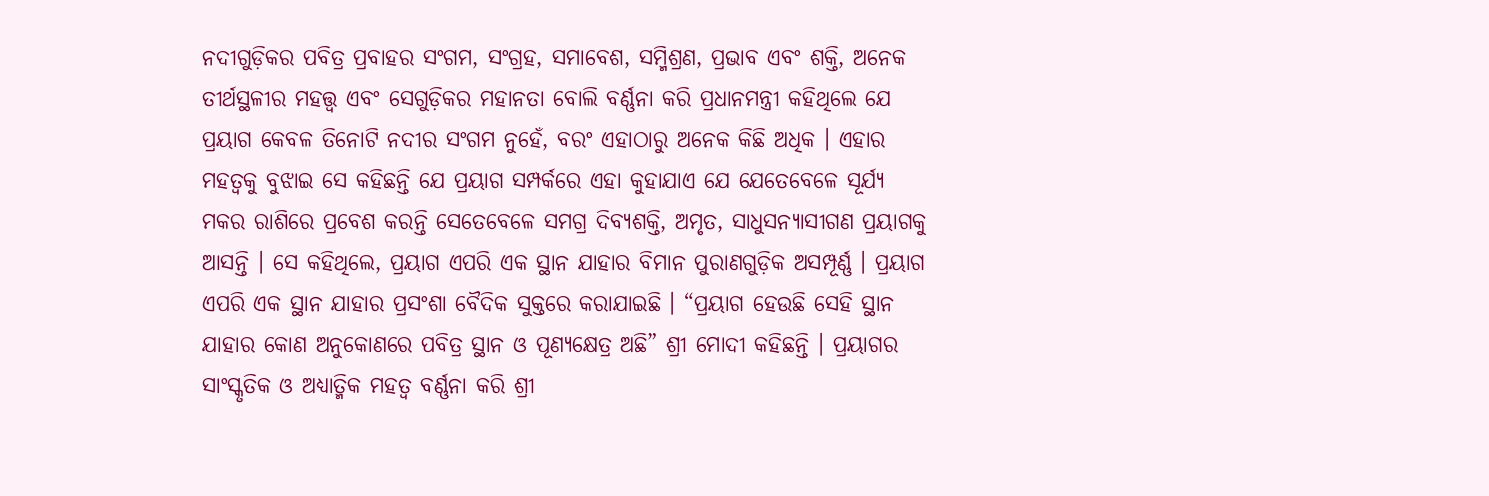ନଦୀଗୁଡ଼ିକର ପବିତ୍ର ପ୍ରବାହର ସଂଗମ, ସଂଗ୍ରହ, ସମାବେଶ, ସମ୍ମିଶ୍ରଣ, ପ୍ରଭାବ ଏବଂ ଶକ୍ତି, ଅନେକ ତୀର୍ଥସ୍ଥଳୀର ମହତ୍ତ୍ୱ ଏବଂ ସେଗୁଡ଼ିକର ମହାନତା ବୋଲି ବର୍ଣ୍ଣନା କରି ପ୍ରଧାନମନ୍ତ୍ରୀ କହିଥିଲେ ଯେ ପ୍ରୟାଗ କେବଳ ତିନୋଟି ନଦୀର ସଂଗମ ନୁହେଁ, ବରଂ ଏହାଠାରୁ ଅନେକ କିଛି ଅଧିକ । ଏହାର ମହତ୍ୱକୁ ବୁଝାଇ ସେ କହିଛନ୍ତି ଯେ ପ୍ରୟାଗ ସମ୍ପର୍କରେ ଏହା କୁହାଯାଏ ଯେ ଯେତେବେଳେ ସୂର୍ଯ୍ୟ ମକର ରାଶିରେ ପ୍ରବେଶ କରନ୍ତି ସେତେବେଳେ ସମଗ୍ର ଦିବ୍ୟଶକ୍ତି, ଅମୃତ, ସାଧୁସନ୍ୟାସୀଗଣ ପ୍ରୟାଗକୁ ଆସନ୍ତି । ସେ କହିଥିଲେ, ପ୍ରୟାଗ ଏପରି ଏକ ସ୍ଥାନ ଯାହାର ବିମାନ ପୁରାଣଗୁଡ଼ିକ ଅସମ୍ପୂର୍ଣ୍ଣ । ପ୍ରୟାଗ ଏପରି ଏକ ସ୍ଥାନ ଯାହାର ପ୍ରସଂଶା ବୈଦିକ ସୁକ୍ତରେ କରାଯାଇଛି । “ପ୍ରୟାଗ ହେଉଛି ସେହି ସ୍ଥାନ ଯାହାର କୋଣ ଅନୁକୋଣରେ ପବିତ୍ର ସ୍ଥାନ ଓ ପୂଣ୍ୟକ୍ଷେତ୍ର ଅଛି” ଶ୍ରୀ ମୋଦୀ କହିଛନ୍ତି । ପ୍ରୟାଗର ସାଂସ୍କୃତିକ ଓ ଅଧ୍ୟାତ୍ମିକ ମହତ୍ୱ ବର୍ଣ୍ଣନା କରି ଶ୍ରୀ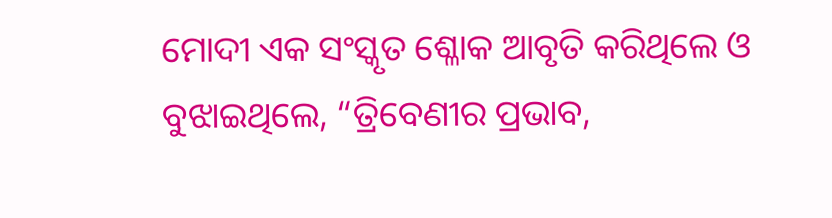ମୋଦୀ ଏକ ସଂସ୍କୃତ ଶ୍ଳୋକ ଆବୃତି କରିଥିଲେ ଓ ବୁଝାଇଥିଲେ, “ତ୍ରିବେଣୀର ପ୍ରଭାବ,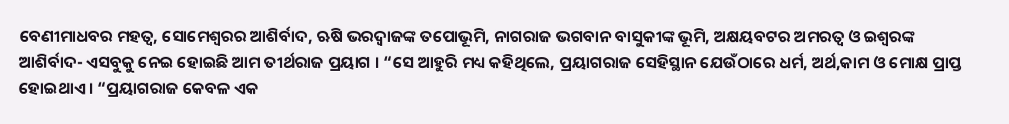ବେଣୀମାଧବର ମହତ୍ୱ, ସୋମେଶ୍ୱରର ଆଶିର୍ବାଦ, ଋଷି ଭରଦ୍ୱାଜଙ୍କ ତପୋଭୂମି, ନାଗରାଜ ଭଗବାନ ବାସୁକୀଙ୍କ ଭୂମି, ଅକ୍ଷୟବଟର ଅମରତ୍ୱ ଓ ଇଶ୍ୱରଙ୍କ ଆଶିର୍ବାଦ- ଏସବୁକୁ ନେଇ ହୋଇଛି ଆମ ତୀର୍ଥରାଜ ପ୍ରୟାଗ । “ସେ ଆହୁରି ମଧ୍ୟ କହିଥିଲେ, ପ୍ରୟାଗରାଜ ସେହିସ୍ଥାନ ଯେଉଁଠାରେ ଧର୍ମ, ଅର୍ଥ,କାମ ଓ ମୋକ୍ଷ ପ୍ରାପ୍ତ ହୋଇଥାଏ । “ପ୍ରୟାଗରାଜ କେବଳ ଏକ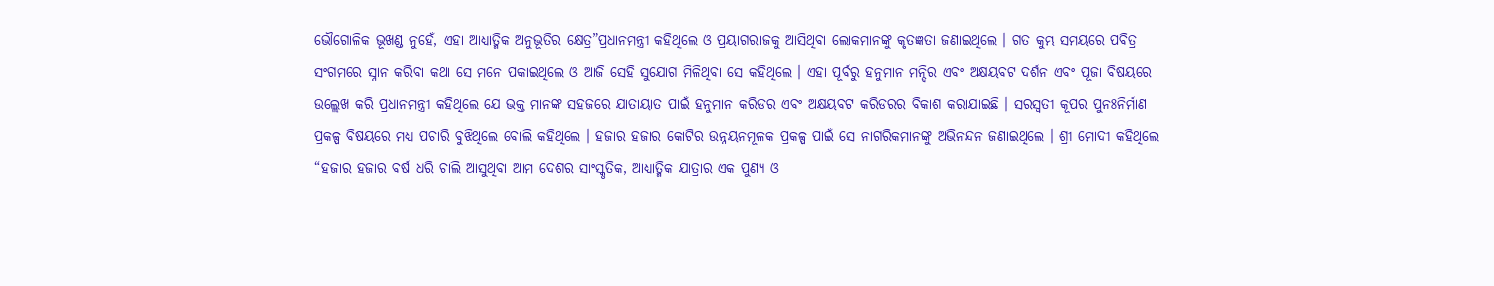ଭୌଗୋଳିକ ଭୂଖଣ୍ଡ ନୁହେଁ, ଏହା ଆଧ୍ୟାତ୍ମିକ ଅନୁଭୂତିର କ୍ଷେତ୍ର”ପ୍ରଧାନମନ୍ତ୍ରୀ କହିଥିଲେ ଓ ପ୍ରୟାଗରାଜକୁ ଆସିଥିବା ଲୋକମାନଙ୍କୁ କୃତଜ୍ଞତା ଜଣାଇଥିଲେ । ଗତ କୁମ୍ଭ ସମୟରେ ପବିତ୍ର ସଂଗମରେ ସ୍ନାନ କରିବା କଥା ସେ ମନେ ପକାଇଥିଲେ ଓ ଆଜି ସେହି ସୁଯୋଗ ମିଳିଥିବା ସେ କହିଥିଲେ । ଏହା ପୂର୍ବରୁ ହନୁମାନ ମନ୍ଦିର ଏବଂ ଅକ୍ଷୟବଟ ଦର୍ଶନ ଏବଂ ପୂଜା ବିଷୟରେ ଉଲ୍ଲେଖ କରି ପ୍ରଧାନମନ୍ତ୍ରୀ କହିଥିଲେ ଯେ ଭକ୍ତ ମାନଙ୍କ ସହଜରେ ଯାତାୟାତ ପାଇଁ ହନୁମାନ କରିଡର ଏବଂ ଅକ୍ଷୟବଟ କରିଡରର ବିକାଶ କରାଯାଇଛି । ସରସ୍ୱତୀ କୂପର ପୁନଃନିର୍ମାଣ ପ୍ରକଳ୍ପ ବିଷୟରେ ମଧ୍ୟ ପଚାରି ବୁଝିଥିଲେ ବୋଲି କହିଥିଲେ । ହଜାର ହଜାର କୋଟିର ଉନ୍ନୟନମୂଳକ ପ୍ରକଳ୍ପ ପାଇଁ ସେ ନାଗରିକମାନଙ୍କୁ ଅଭିନନ୍ଦନ ଜଣାଇଥିଲେ । ଶ୍ରୀ ମୋଦୀ କହିଥିଲେ “ହଜାର ହଜାର ବର୍ଷ ଧରି ଚାଲି ଆସୁଥିବା ଆମ ଦେଶର ସାଂସ୍କୃତିକ, ଆଧ୍ୟାତ୍ମିକ ଯାତ୍ରାର ଏକ ପୁଣ୍ୟ ଓ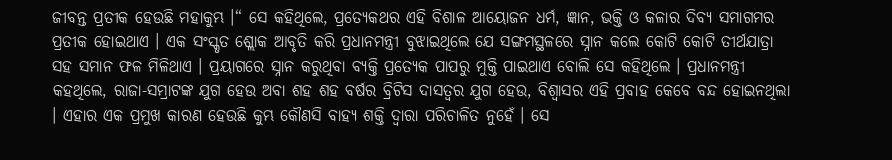ଜୀବନ୍ତ ପ୍ରତୀକ ହେଉଛି ମହାକୁମ୍ଭ ।“ ସେ କହିଥିଲେ, ପ୍ରତ୍ୟେକଥର ଏହି ବିଶାଳ ଆୟୋଜନ ଧର୍ମ, ଜ୍ଞାନ, ଭକ୍ତି ଓ କଳାର ଦିବ୍ୟ ସମାଗମର ପ୍ରତୀକ ହୋଇଥାଏ । ଏକ ସଂସ୍କୃତ ଶ୍ଲୋକ ଆବୃତି କରି ପ୍ରଧାନମନ୍ତ୍ରୀ ବୁଝାଇଥିଲେ ଯେ ସଙ୍ଗମସ୍ଥଳରେ ସ୍ନାନ କଲେ କୋଟି କୋଟି ତୀର୍ଥଯାତ୍ରା ସହ ସମାନ ଫଳ ମିଳିଥାଏ । ପ୍ରୟାଗରେ ସ୍ନାନ କରୁଥିବା ବ୍ୟକ୍ତି ପ୍ରତ୍ୟେକ ପାପରୁ ମୁକ୍ତି ପାଇଥାଏ ବୋଲି ସେ କହିଥିଲେ । ପ୍ରଧାନମନ୍ତ୍ରୀ କହଥିଲେ, ରାଜା-ସମ୍ରାଟଙ୍କ ଯୁଗ ହେଉ ଅବା ଶହ ଶହ ବର୍ଷର ବ୍ରିଟିସ ଦାସତ୍ୱର ଯୁଗ ହେଉ, ବିଶ୍ୱାସର ଏହି ପ୍ରବାହ କେବେ ବନ୍ଦ ହୋଇନଥିଲା । ଏହାର ଏକ ପ୍ରମୁଖ କାରଣ ହେଉଛି କୁମ୍ଭ କୌଣସି ବାହ୍ୟ ଶକ୍ତି ଦ୍ୱାରା ପରିଚାଳିତ ନୁହେଁ । ସେ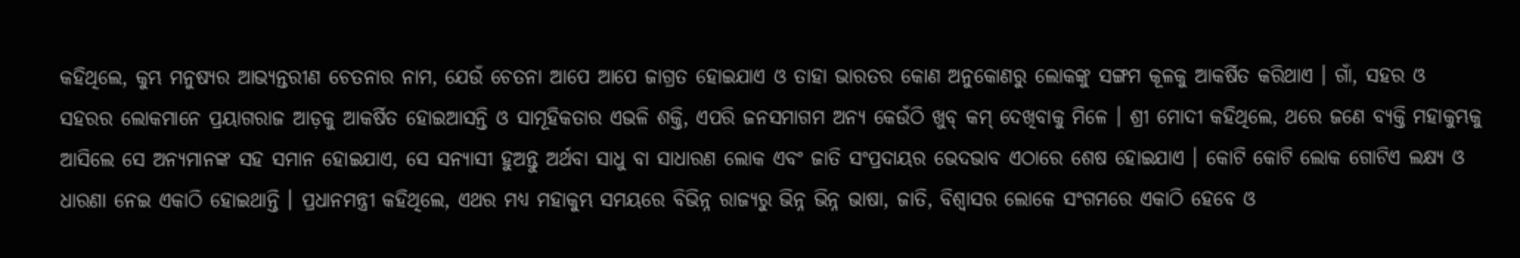କହିଥିଲେ, କୁମ୍ଭ ମନୁଷ୍ୟର ଆଭ୍ୟନ୍ତରୀଣ ଚେତନାର ନାମ, ଯେଉଁ ଚେତନା ଆପେ ଆପେ ଜାଗ୍ରତ ହୋଇଯାଏ ଓ ତାହା ଭାରତର କୋଣ ଅନୁକୋଣରୁ ଲୋକଙ୍କୁ ସଙ୍ଗମ କୂଳକୁ ଆକର୍ଷିତ କରିଥାଏ । ଗାଁ, ସହର ଓ ସହରର ଲୋକମାନେ ପ୍ରୟାଗରାଜ ଆଡ଼କୁ ଆକର୍ଷିତ ହୋଇଆସନ୍ତି ଓ ସାମୂହିକତାର ଏଭଳି ଶକ୍ତି, ଏପରି ଜନସମାଗମ ଅନ୍ୟ କେଉଁଠି ଖୁବ୍ କମ୍ ଦେଖିବାକୁ ମିଳେ । ଶ୍ରୀ ମୋଦୀ କହିଥିଲେ, ଥରେ ଜଣେ ବ୍ୟକ୍ତି ମହାକୁମ୍ଭକୁ ଆସିଲେ ସେ ଅନ୍ୟମାନଙ୍କ ସହ ସମାନ ହୋଇଯାଏ, ସେ ସନ୍ୟାସୀ ହୁଅନ୍ତୁ ଅର୍ଥବା ସାଧୁ ବା ସାଧାରଣ ଲୋକ ଏବଂ ଜାତି ସଂପ୍ରଦାୟର ଭେଦଭାବ ଏଠାରେ ଶେଷ ହୋଇଯାଏ । କୋଟି କୋଟି ଲୋକ ଗୋଟିଏ ଲକ୍ଷ୍ୟ ଓ ଧାରଣା ନେଇ ଏକାଠି ହୋଇଥାନ୍ତି । ପ୍ରଧାନମନ୍ତ୍ରୀ କହିଥିଲେ, ଏଥର ମଧ୍ୟ ମହାକୁମ୍ଭ ସମୟରେ ବିଭିନ୍ନ ରାଜ୍ୟରୁ ଭିନ୍ନ ଭିନ୍ନ ଭାଷା, ଜାତି, ବିଶ୍ୱାସର ଲୋକେ ସଂଗମରେ ଏକାଠି ହେବେ ଓ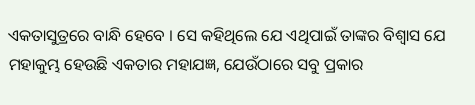ଏକତାସୁତ୍ରରେ ବାନ୍ଧି ହେବେ । ସେ କହିଥିଲେ ଯେ ଏଥିପାଇଁ ତାଙ୍କର ବିଶ୍ୱାସ ଯେ ମହାକୁମ୍ଭ ହେଉଛି ଏକତାର ମହାଯଜ୍ଞ, ଯେଉଁଠାରେ ସବୁ ପ୍ରକାର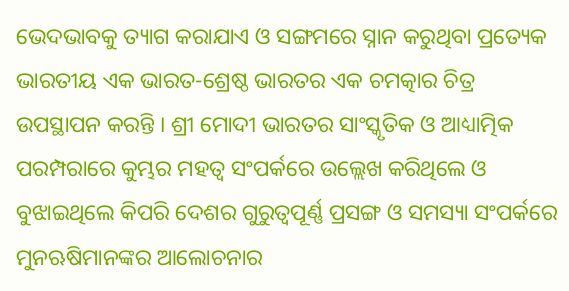ଭେଦଭାବକୁ ତ୍ୟାଗ କରାଯାଏ ଓ ସଙ୍ଗମରେ ସ୍ନାନ କରୁଥିବା ପ୍ରତ୍ୟେକ ଭାରତୀୟ ଏକ ଭାରତ-ଶ୍ରେଷ୍ଠ ଭାରତର ଏକ ଚମତ୍କାର ଚିତ୍ର ଉପସ୍ଥାପନ କରନ୍ତି । ଶ୍ରୀ ମୋଦୀ ଭାରତର ସାଂସ୍କୃତିକ ଓ ଆଧ୍ୟାତ୍ମିକ ପରମ୍ପରାରେ କୁମ୍ଭର ମହତ୍ୱ ସଂପର୍କରେ ଉଲ୍ଲେଖ କରିଥିଲେ ଓ ବୁଝାଇଥିଲେ କିପରି ଦେଶର ଗୁରୁତ୍ୱପୂର୍ଣ୍ଣ ପ୍ରସଙ୍ଗ ଓ ସମସ୍ୟା ସଂପର୍କରେ ମୁନଋଷିମାନଙ୍କର ଆଲୋଚନାର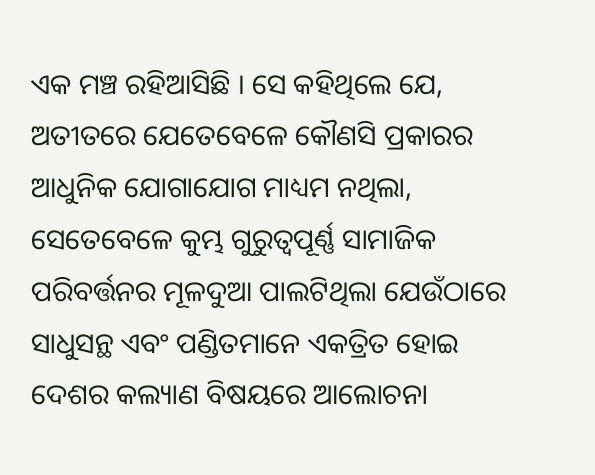ଏକ ମଞ୍ଚ ରହିଆସିଛି । ସେ କହିଥିଲେ ଯେ, ଅତୀତରେ ଯେତେବେଳେ କୌଣସି ପ୍ରକାରର ଆଧୁନିକ ଯୋଗାଯୋଗ ମାଧ୍ୟମ ନଥିଲା, ସେତେବେଳେ କୁମ୍ଭ ଗୁରୁତ୍ୱପୂର୍ଣ୍ଣ ସାମାଜିକ ପରିବର୍ତ୍ତନର ମୂଳଦୁଆ ପାଲଟିଥିଲା ଯେଉଁଠାରେ ସାଧୁସନ୍ଥ ଏବଂ ପଣ୍ଡିତମାନେ ଏକତ୍ରିତ ହୋଇ ଦେଶର କଲ୍ୟାଣ ବିଷୟରେ ଆଲୋଚନା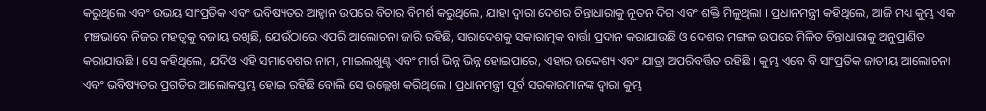କରୁଥିଲେ ଏବଂ ଉଭୟ ସାଂପ୍ରତିକ ଏବଂ ଭବିଷ୍ୟତର ଆହ୍ୱାନ ଉପରେ ବିଚାର ବିମର୍ଶ କରୁଥିଲେ, ଯାହା ଦ୍ୱାରା ଦେଶର ଚିନ୍ତାଧାରାକୁ ନୂତନ ଦିଗ ଏବଂ ଶକ୍ତି ମିଳୁଥିଲା । ପ୍ରଧାନମନ୍ତ୍ରୀ କହିଥିଲେ, ଆଜି ମଧ୍ୟ କୁମ୍ଭ ଏକ ମଞ୍ଚଭାବେ ନିଜର ମହତ୍ୱକୁ ବଜାୟ ରଖିଛି, ଯେଉଁଠାରେ ଏପରି ଆଲୋଚନା ଜାରି ରହିଛି, ସାରାଦେଶକୁ ସକାରାତ୍ମକ ବାର୍ତ୍ତା ପ୍ରଦାନ କରାଯାଉଛି ଓ ଦେଶର ମଙ୍ଗଳ ଉପରେ ମିଳିତ ଚିନ୍ତାଧାରାକୁ ଅନୁପ୍ରାଣିତ କରାଯାଉଛି । ସେ କହିଥିଲେ, ଯଦିଓ ଏହି ସମାବେଶର ନାମ, ମାଇଲଖୁଣ୍ଟ ଏବଂ ମାର୍ଗ ଭିନ୍ନ ଭିନ୍ନ ହୋଇପାରେ, ଏହାର ଉଦ୍ଦେଶ୍ୟ ଏବଂ ଯାତ୍ରା ଅପରିବର୍ତ୍ତିତ ରହିଛି । କୁମ୍ଭ ଏବେ ବି ସାଂପ୍ରତିକ ଜାତୀୟ ଆଲୋଚନା ଏବଂ ଭବିଷ୍ୟତର ପ୍ରଗତିର ଆଲୋକସ୍ତମ୍ଭ ହୋଇ ରହିଛି ବୋଲି ସେ ଉଲ୍ଲେଖ କରିଥିଲେ । ପ୍ରଧାନମନ୍ତ୍ରୀ ପୂର୍ବ ସରକାରମାନଙ୍କ ଦ୍ୱାରା କୁମ୍ଭ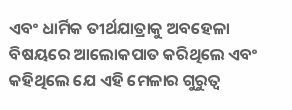ଏବଂ ଧାର୍ମିକ ତୀର୍ଥଯାତ୍ରାକୁ ଅବହେଳା ବିଷୟରେ ଆଲୋକପାତ କରିଥିଲେ ଏବଂ କହିଥିଲେ ଯେ ଏହି ମେଳାର ଗୁରୁତ୍ୱ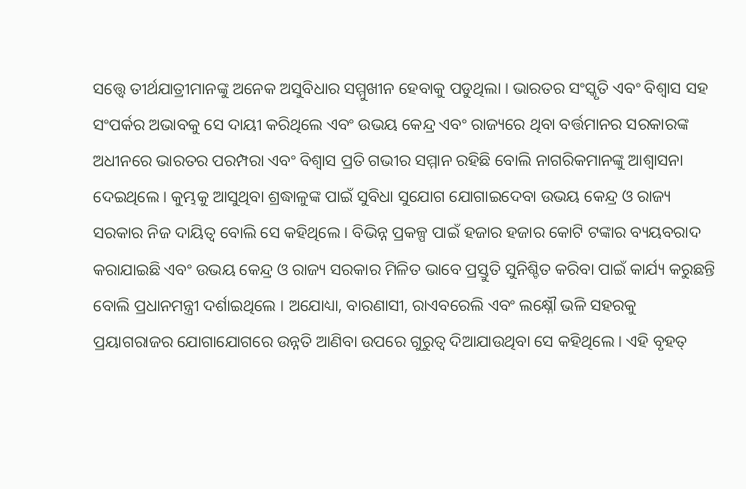ସତ୍ତ୍ୱେ ତୀର୍ଥଯାତ୍ରୀମାନଙ୍କୁ ଅନେକ ଅସୁବିଧାର ସମ୍ମୁଖୀନ ହେବାକୁ ପଡୁଥିଲା । ଭାରତର ସଂସ୍କୃତି ଏବଂ ବିଶ୍ୱାସ ସହ ସଂପର୍କର ଅଭାବକୁ ସେ ଦାୟୀ କରିଥିଲେ ଏବଂ ଉଭୟ କେନ୍ଦ୍ର ଏବଂ ରାଜ୍ୟରେ ଥିବା ବର୍ତ୍ତମାନର ସରକାରଙ୍କ ଅଧୀନରେ ଭାରତର ପରମ୍ପରା ଏବଂ ବିଶ୍ୱାସ ପ୍ରତି ଗଭୀର ସମ୍ମାନ ରହିଛି ବୋଲି ନାଗରିକମାନଙ୍କୁ ଆଶ୍ୱାସନା ଦେଇଥିଲେ । କୁମ୍ଭକୁ ଆସୁଥିବା ଶ୍ରଦ୍ଧାଳୁଙ୍କ ପାଇଁ ସୁବିଧା ସୁଯୋଗ ଯୋଗାଇଦେବା ଉଭୟ କେନ୍ଦ୍ର ଓ ରାଜ୍ୟ ସରକାର ନିଜ ଦାୟିତ୍ୱ ବୋଲି ସେ କହିଥିଲେ । ବିଭିନ୍ନ ପ୍ରକଳ୍ପ ପାଇଁ ହଜାର ହଜାର କୋଟି ଟଙ୍କାର ବ୍ୟୟବରାଦ କରାଯାଇଛି ଏବଂ ଉଭୟ କେନ୍ଦ୍ର ଓ ରାଜ୍ୟ ସରକାର ମିଳିତ ଭାବେ ପ୍ରସ୍ତୁତି ସୁନିଶ୍ଚିତ କରିବା ପାଇଁ କାର୍ଯ୍ୟ କରୁଛନ୍ତି ବୋଲି ପ୍ରଧାନମନ୍ତ୍ରୀ ଦର୍ଶାଇଥିଲେ । ଅଯୋଧ୍ୟା, ବାରଣାସୀ, ରାଏବରେଲି ଏବଂ ଲକ୍ଷ୍ନୌ ଭଳି ସହରକୁ ପ୍ରୟାଗରାଜର ଯୋଗାଯୋଗରେ ଉନ୍ନତି ଆଣିବା ଉପରେ ଗୁରୁତ୍ୱ ଦିଆଯାଉଥିବା ସେ କହିଥିଲେ । ଏହି ବୃହତ୍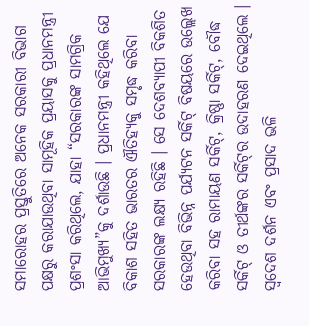ସମାରୋହର ପ୍ରସ୍ତୁତିରେ ଅନେକ ସରକାରୀ ବିଭାଗ ପକ୍ଷରୁ କରାଯାଉଥିବା ସାମୂହିକ ପ୍ରୟାସକୁ ପ୍ରଧାନମନ୍ତ୍ରୀ ପ୍ରଶଂସା କରିଥିଲେ, ଯାହା “ସରକାରଙ୍କ ସାମଗ୍ରିକ ଆଭିମୁଖ୍ୟ”କୁ ଦର୍ଶାଉଛି । ପ୍ରଧାନମନ୍ତ୍ରୀ କହିଥିଲେ ଯେ ବିକାଶ ସହିତ ଭାରତର ଐତିହ୍ୟକୁ ସମୃଦ୍ଧ କରିବା ସରକାରଙ୍କ ଲକ୍ଷ୍ୟ ରହିଛି । ସେ ଦେଶବ୍ୟାପୀ ବିକଶିତ ହେଉଥିବା ବିଭିନ୍ନ ପର୍ଯ୍ୟଟନ ସର୍କିଟ୍ ବିଷୟରେ ଉଲ୍ଲେଖ କରିବା ସହ ରାମାୟଣ ସର୍କିଟ୍, କ୍ରିଷ୍ଣା ସର୍କିଟ୍, ବୌଦ୍ଧ ସର୍କିଟ୍ ଓ ତୀର୍ଥଙ୍କର ସର୍କିଟ୍‌ର ଉଦାହରଣ ଦେଇଥିଲେ । ସ୍ୱଦେଶ ଦର୍ଶନ ଏବଂ ପ୍ରସାଦ ଭଳି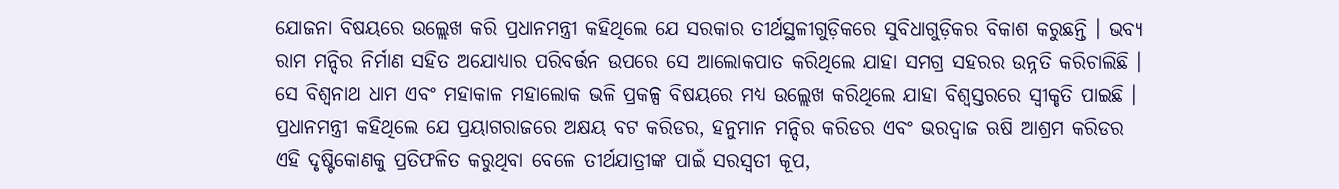ଯୋଜନା ବିଷୟରେ ଉଲ୍ଲେଖ କରି ପ୍ରଧାନମନ୍ତ୍ରୀ କହିଥିଲେ ଯେ ସରକାର ତୀର୍ଥସ୍ଥଳୀଗୁଡ଼ିକରେ ସୁବିଧାଗୁଡ଼ିକର ବିକାଶ କରୁଛନ୍ତି । ଭବ୍ୟ ରାମ ମନ୍ଦିର ନିର୍ମାଣ ସହିତ ଅଯୋଧ୍ୟାର ପରିବର୍ତ୍ତନ ଉପରେ ସେ ଆଲୋକପାତ କରିଥିଲେ ଯାହା ସମଗ୍ର ସହରର ଉନ୍ନତି କରିଚାଲିଛି । ସେ ବିଶ୍ୱନାଥ ଧାମ ଏବଂ ମହାକାଳ ମହାଲୋକ ଭଳି ପ୍ରକଳ୍ପ ବିଷୟରେ ମଧ୍ୟ ଉଲ୍ଲେଖ କରିଥିଲେ ଯାହା ବିଶ୍ୱସ୍ତରରେ ସ୍ୱୀକୃତି ପାଇଛି । ପ୍ରଧାନମନ୍ତ୍ରୀ କହିଥିଲେ ଯେ ପ୍ରୟାଗରାଜରେ ଅକ୍ଷୟ ବଟ କରିଡର, ହନୁମାନ ମନ୍ଦିର କରିଡର ଏବଂ ଭରଦ୍ୱାଜ ଋଷି ଆଶ୍ରମ କରିଡର ଏହି ଦୃଷ୍ଟିକୋଣକୁ ପ୍ରତିଫଳିତ କରୁଥିବା ବେଳେ ତୀର୍ଥଯାତ୍ରୀଙ୍କ ପାଇଁ ସରସ୍ୱତୀ କୂପ,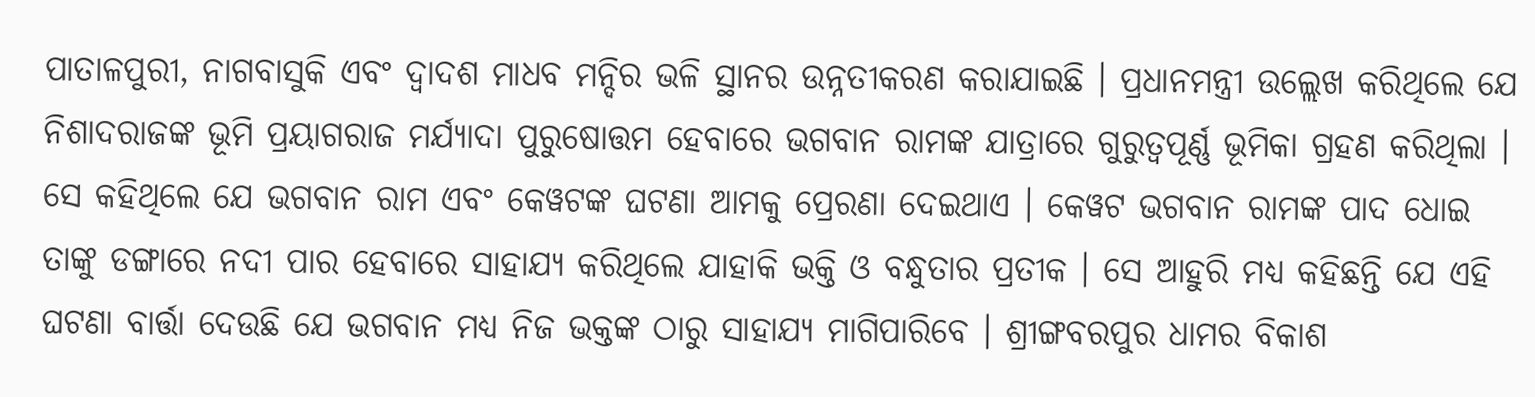ପାତାଳପୁରୀ, ନାଗବାସୁକି ଏବଂ ଦ୍ୱାଦଶ ମାଧବ ମନ୍ଦିର ଭଳି ସ୍ଥାନର ଉନ୍ନତୀକରଣ କରାଯାଇଛି । ପ୍ରଧାନମନ୍ତ୍ରୀ ଉଲ୍ଲେଖ କରିଥିଲେ ଯେ ନିଶାଦରାଜଙ୍କ ଭୂମି ପ୍ରୟାଗରାଜ ମର୍ଯ୍ୟାଦା ପୁରୁଷୋତ୍ତମ ହେବାରେ ଭଗବାନ ରାମଙ୍କ ଯାତ୍ରାରେ ଗୁରୁତ୍ୱପୂର୍ଣ୍ଣ ଭୂମିକା ଗ୍ରହଣ କରିଥିଲା । ସେ କହିଥିଲେ ଯେ ଭଗବାନ ରାମ ଏବଂ କେୱଟଙ୍କ ଘଟଣା ଆମକୁ ପ୍ରେରଣା ଦେଇଥାଏ । କେୱଟ ଭଗବାନ ରାମଙ୍କ ପାଦ ଧୋଇ ତାଙ୍କୁ ଡଙ୍ଗାରେ ନଦୀ ପାର ହେବାରେ ସାହାଯ୍ୟ କରିଥିଲେ ଯାହାକି ଭକ୍ତି ଓ ବନ୍ଧୁତାର ପ୍ରତୀକ । ସେ ଆହୁରି ମଧ୍ୟ କହିଛନ୍ତି ଯେ ଏହି ଘଟଣା ବାର୍ତ୍ତା ଦେଉଛି ଯେ ଭଗବାନ ମଧ୍ୟ ନିଜ ଭକ୍ତଙ୍କ ଠାରୁ ସାହାଯ୍ୟ ମାଗିପାରିବେ । ଶ୍ରୀଙ୍ଗବରପୁର ଧାମର ବିକାଶ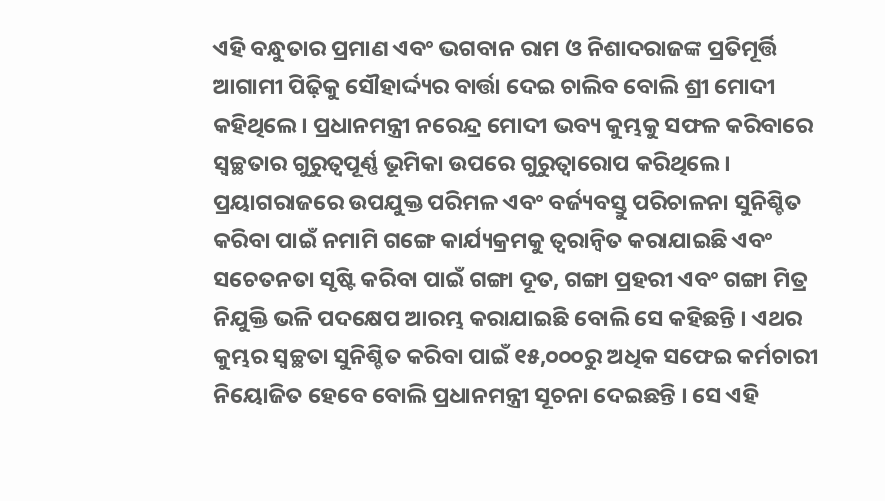ଏହି ବନ୍ଧୁତାର ପ୍ରମାଣ ଏବଂ ଭଗବାନ ରାମ ଓ ନିଶାଦରାଜଙ୍କ ପ୍ରତିମୂର୍ତ୍ତି ଆଗାମୀ ପିଢ଼ିକୁ ସୌହାର୍ଦ୍ଦ୍ୟର ବାର୍ତ୍ତା ଦେଇ ଚାଲିବ ବୋଲି ଶ୍ରୀ ମୋଦୀ କହିଥିଲେ । ପ୍ରଧାନମନ୍ତ୍ରୀ ନରେନ୍ଦ୍ର ମୋଦୀ ଭବ୍ୟ କୁମ୍ଭକୁ ସଫଳ କରିବାରେ ସ୍ୱଚ୍ଛତାର ଗୁରୁତ୍ୱପୂର୍ଣ୍ଣ ଭୂମିକା ଉପରେ ଗୁରୁତ୍ୱାରୋପ କରିଥିଲେ । ପ୍ରୟାଗରାଜରେ ଉପଯୁକ୍ତ ପରିମଳ ଏବଂ ବର୍ଜ୍ୟବସ୍ତୁ ପରିଚାଳନା ସୁନିଶ୍ଚିତ କରିବା ପାଇଁ ନମାମି ଗଙ୍ଗେ କାର୍ଯ୍ୟକ୍ରମକୁ ତ୍ୱରାନ୍ୱିତ କରାଯାଇଛି ଏବଂ ସଚେତନତା ସୃଷ୍ଟି କରିବା ପାଇଁ ଗଙ୍ଗା ଦୂତ, ଗଙ୍ଗା ପ୍ରହରୀ ଏବଂ ଗଙ୍ଗା ମିତ୍ର ନିଯୁକ୍ତି ଭଳି ପଦକ୍ଷେପ ଆରମ୍ଭ କରାଯାଇଛି ବୋଲି ସେ କହିଛନ୍ତି । ଏଥର କୁମ୍ଭର ସ୍ୱଚ୍ଛତା ସୁନିଶ୍ଚିତ କରିବା ପାଇଁ ୧୫,୦୦୦ରୁ ଅଧିକ ସଫେଇ କର୍ମଚାରୀ ନିୟୋଜିତ ହେବେ ବୋଲି ପ୍ରଧାନମନ୍ତ୍ରୀ ସୂଚନା ଦେଇଛନ୍ତି । ସେ ଏହି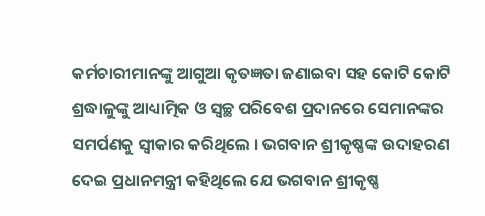କର୍ମଚାରୀମାନଙ୍କୁ ଆଗୁଆ କୃତଜ୍ଞତା ଜଣାଇବା ସହ କୋଟି କୋଟି ଶ୍ରଦ୍ଧାଳୁଙ୍କୁ ଆଧ୍ୟାତ୍ମିକ ଓ ସ୍ୱଚ୍ଛ ପରିବେଶ ପ୍ରଦାନରେ ସେମାନଙ୍କର ସମର୍ପଣକୁ ସ୍ୱୀକାର କରିଥିଲେ । ଭଗବାନ ଶ୍ରୀକୃଷ୍ଣଙ୍କ ଉଦାହରଣ ଦେଇ ପ୍ରଧାନମନ୍ତ୍ରୀ କହିଥିଲେ ଯେ ଭଗବାନ ଶ୍ରୀକୃଷ୍ଣ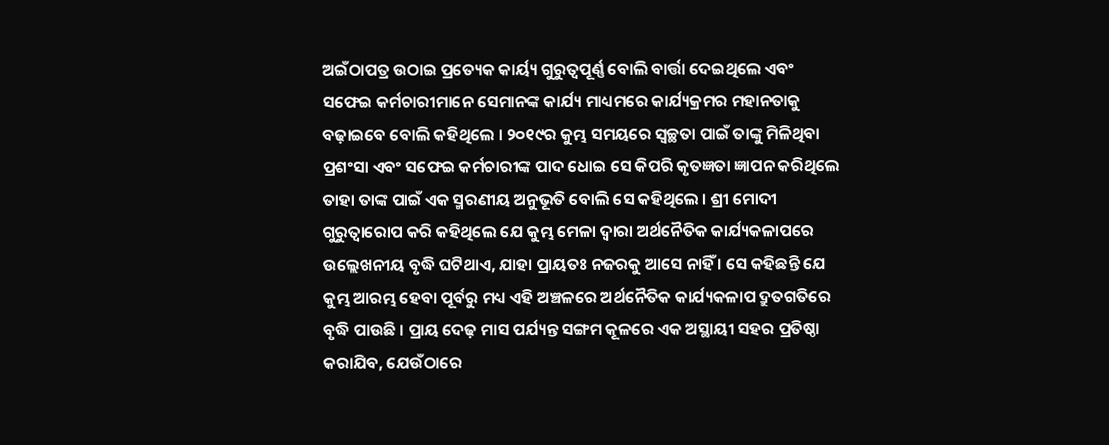ଅଇଁଠାପତ୍ର ଉଠାଇ ପ୍ରତ୍ୟେକ କାର୍ୟ୍ୟ ଗୁରୁତ୍ୱପୂର୍ଣ୍ଣ ବୋଲି ବାର୍ତ୍ତା ଦେଇଥିଲେ ଏବଂ ସଫେଇ କର୍ମଚାରୀମାନେ ସେମାନଙ୍କ କାର୍ଯ୍ୟ ମାଧ୍ୟମରେ କାର୍ଯ୍ୟକ୍ରମର ମହାନତାକୁ ବଢ଼ାଇବେ ବୋଲି କହିଥିଲେ । ୨୦୧୯ର କୁମ୍ଭ ସମୟରେ ସ୍ୱଚ୍ଛତା ପାଇଁ ତାଙ୍କୁ ମିଳିଥିବା ପ୍ରଶଂସା ଏବଂ ସଫେଇ କର୍ମଚାରୀଙ୍କ ପାଦ ଧୋଇ ସେ କିପରି କୃତଜ୍ଞତା ଜ୍ଞାପନ କରିଥିଲେ ତାହା ତାଙ୍କ ପାଇଁ ଏକ ସ୍ମରଣୀୟ ଅନୁଭୂତି ବୋଲି ସେ କହିଥିଲେ । ଶ୍ରୀ ମୋଦୀ ଗୁରୁତ୍ୱାରୋପ କରି କହିଥିଲେ ଯେ କୁମ୍ଭ ମେଳା ଦ୍ୱାରା ଅର୍ଥନୈତିକ କାର୍ଯ୍ୟକଳାପରେ ଉଲ୍ଲେଖନୀୟ ବୃଦ୍ଧି ଘଟିଥାଏ, ଯାହା ପ୍ରାୟତଃ ନଜରକୁ ଆସେ ନାହିଁ । ସେ କହିଛନ୍ତି ଯେ କୁମ୍ଭ ଆରମ୍ଭ ହେବା ପୂର୍ବରୁ ମଧ୍ୟ ଏହି ଅଞ୍ଚଳରେ ଅର୍ଥନୈତିକ କାର୍ଯ୍ୟକଳାପ ଦ୍ରୁତଗତିରେ ବୃଦ୍ଧି ପାଉଛି । ପ୍ରାୟ ଦେଢ଼ ମାସ ପର୍ଯ୍ୟନ୍ତ ସଙ୍ଗମ କୂଳରେ ଏକ ଅସ୍ଥାୟୀ ସହର ପ୍ରତିଷ୍ଠା କରାଯିବ, ଯେଉଁଠାରେ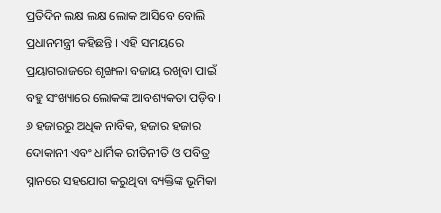ପ୍ରତିଦିନ ଲକ୍ଷ ଲକ୍ଷ ଲୋକ ଆସିବେ ବୋଲି ପ୍ରଧାନମନ୍ତ୍ରୀ କହିଛନ୍ତି । ଏହି ସମୟରେ ପ୍ରୟାଗରାଜରେ ଶୃଙ୍ଖଳା ବଜାୟ ରଖିବା ପାଇଁ ବହୁ ସଂଖ୍ୟାରେ ଲୋକଙ୍କ ଆବଶ୍ୟକତା ପଡ଼ିବ । ୬ ହଜାରରୁ ଅଧିକ ନାବିକ, ହଜାର ହଜାର ଦୋକାନୀ ଏବଂ ଧାର୍ମିକ ରୀତିନୀତି ଓ ପବିତ୍ର ସ୍ନାନରେ ସହଯୋଗ କରୁଥିବା ବ୍ୟକ୍ତିଙ୍କ ଭୂମିକା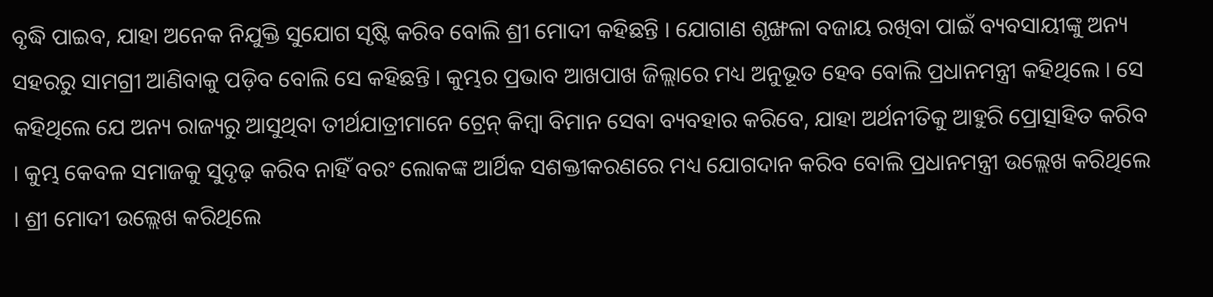ବୃଦ୍ଧି ପାଇବ, ଯାହା ଅନେକ ନିଯୁକ୍ତି ସୁଯୋଗ ସୃଷ୍ଟି କରିବ ବୋଲି ଶ୍ରୀ ମୋଦୀ କହିଛନ୍ତି । ଯୋଗାଣ ଶୃଙ୍ଖଳା ବଜାୟ ରଖିବା ପାଇଁ ବ୍ୟବସାୟୀଙ୍କୁ ଅନ୍ୟ ସହରରୁ ସାମଗ୍ରୀ ଆଣିବାକୁ ପଡ଼ିବ ବୋଲି ସେ କହିଛନ୍ତି । କୁମ୍ଭର ପ୍ରଭାବ ଆଖପାଖ ଜିଲ୍ଲାରେ ମଧ୍ୟ ଅନୁଭୂତ ହେବ ବୋଲି ପ୍ରଧାନମନ୍ତ୍ରୀ କହିଥିଲେ । ସେ କହିଥିଲେ ଯେ ଅନ୍ୟ ରାଜ୍ୟରୁ ଆସୁଥିବା ତୀର୍ଥଯାତ୍ରୀମାନେ ଟ୍ରେନ୍ କିମ୍ବା ବିମାନ ସେବା ବ୍ୟବହାର କରିବେ, ଯାହା ଅର୍ଥନୀତିକୁ ଆହୁରି ପ୍ରୋତ୍ସାହିତ କରିବ । କୁମ୍ଭ କେବଳ ସମାଜକୁ ସୁଦୃଢ଼ କରିବ ନାହିଁ ବରଂ ଲୋକଙ୍କ ଆର୍ଥିକ ସଶକ୍ତୀକରଣରେ ମଧ୍ୟ ଯୋଗଦାନ କରିବ ବୋଲି ପ୍ରଧାନମନ୍ତ୍ରୀ ଉଲ୍ଲେଖ କରିଥିଲେ । ଶ୍ରୀ ମୋଦୀ ଉଲ୍ଲେଖ କରିଥିଲେ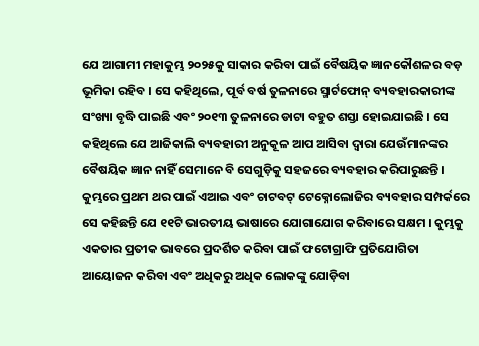ଯେ ଆଗାମୀ ମହାକୁମ୍ଭ ୨୦୨୫କୁ ସାକାର କରିବା ପାଇଁ ବୈଷୟିକ ଜ୍ଞାନକୌଶଳର ବଡ଼ ଭୂମିକା ରହିବ । ସେ କହିଥିଲେ, ପୂର୍ବ ବର୍ଷ ତୁଳନାରେ ସ୍ମାର୍ଟଫୋନ୍ ବ୍ୟବହାରକାରୀଙ୍କ ସଂଖ୍ୟା ବୃଦ୍ଧି ପାଇଛି ଏବଂ ୨୦୧୩ ତୁଳନାରେ ଡାଟା ବହୁତ ଶସ୍ତା ହୋଇଯାଇଛି । ସେ କହିଥିଲେ ଯେ ଆଜିକାଲି ବ୍ୟବହାରୀ ଅନୁକୂଳ ଆପ ଆସିବା ଦ୍ୱାରା ଯେଉଁମାନଙ୍କର ବୈଷୟିକ ଜ୍ଞାନ ନାହିଁ ସେମାନେ ବି ସେଗୁଡ଼ିକୁ ସହଜରେ ବ୍ୟବହାର କରିପାରୁଛନ୍ତି । କୁମ୍ଭରେ ପ୍ରଥମ ଥର ପାଇଁ ଏଆଇ ଏବଂ ଚାଟବଟ୍ ଟେକ୍ନୋଲୋଜିର ବ୍ୟବହାର ସମ୍ପର୍କରେ ସେ କହିଛନ୍ତି ଯେ ୧୧ଟି ଭାରତୀୟ ଭାଷାରେ ଯୋଗାଯୋଗ କରିବାରେ ସକ୍ଷମ । କୁମ୍ଭକୁ ଏକତାର ପ୍ରତୀକ ଭାବରେ ପ୍ରଦର୍ଶିତ କରିବା ପାଇଁ ଫଟୋଗ୍ରାଫି ପ୍ରତିଯୋଗିତା ଆୟୋଜନ କରିବା ଏବଂ ଅଧିକରୁ ଅଧିକ ଲୋକଙ୍କୁ ଯୋଡ଼ିବା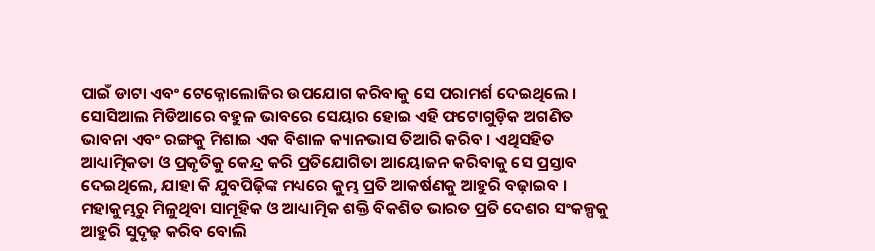ପାଇଁ ଡାଟା ଏବଂ ଟେକ୍ନୋଲୋଜିର ଉପଯୋଗ କରିବାକୁ ସେ ପରାମର୍ଶ ଦେଇଥିଲେ । ସୋସିଆଲ ମିଡିଆରେ ବହୁଳ ଭାବରେ ସେୟାର ହୋଇ ଏହି ଫଟୋଗୁଡ଼ିକ ଅଗଣିତ ଭାବନା ଏବଂ ରଙ୍ଗକୁ ମିଶାଇ ଏକ ବିଶାଳ କ୍ୟାନଭାସ ତିଆରି କରିବ । ଏଥିସହିତ ଆଧ୍ୟାତ୍ମିକତା ଓ ପ୍ରକୃତିକୁ କେନ୍ଦ୍ର କରି ପ୍ରତିଯୋଗିତା ଆୟୋଜନ କରିବାକୁ ସେ ପ୍ରସ୍ତାବ ଦେଇଥିଲେ, ଯାହା କି ଯୁବପିଢ଼ିଙ୍କ ମଧ୍ୟରେ କୁମ୍ଭ ପ୍ରତି ଆକର୍ଷଣକୁ ଆହୁରି ବଢ଼ାଇବ । ମହାକୁମ୍ଭରୁ ମିଳୁଥିବା ସାମୂହିକ ଓ ଆଧ୍ୟାତ୍ମିକ ଶକ୍ତି ବିକଶିତ ଭାରତ ପ୍ରତି ଦେଶର ସଂକଳ୍ପକୁ ଆହୁରି ସୁଦୃଢ଼ କରିବ ବୋଲି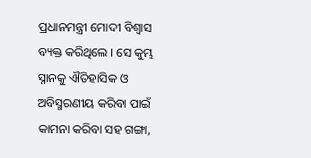ପ୍ରଧାନମନ୍ତ୍ରୀ ମୋଦୀ ବିଶ୍ୱାସ ବ୍ୟକ୍ତ କରିଥିଲେ । ସେ କୁମ୍ଭ ସ୍ନାନକୁ ଐତିହାସିକ ଓ ଅବିସ୍ମରଣୀୟ କରିବା ପାଇଁ କାମନା କରିବା ସହ ଗଙ୍ଗା,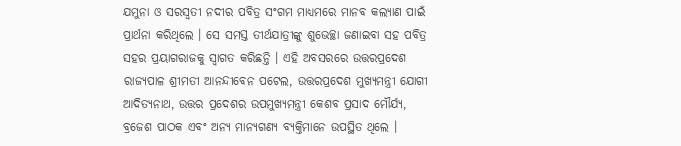ଯମୁନା ଓ ସରସ୍ୱତୀ ନଦୀର ପବିତ୍ର ସଂଗମ ମାଧ୍ୟମରେ ମାନବ କଲ୍ୟାଣ ପାଇଁ ପ୍ରାର୍ଥନା କରିଥିଲେ । ସେ ସମସ୍ତ ତୀର୍ଥଯାତ୍ରୀଙ୍କୁ ଶୁଭେଚ୍ଛା ଜଣାଇବା ସହ ପବିତ୍ର ସହର ପ୍ରୟାଗରାଜକୁ ସ୍ୱାଗତ କରିଛନ୍ତି । ଏହି ଅବସରରେ ଉତ୍ତରପ୍ରଦେଶ ରାଜ୍ୟପାଳ ଶ୍ରୀମତୀ ଆନନ୍ଦୀବେନ ପଟେଲ, ଉତ୍ତରପ୍ରଦେଶ ମୁଖ୍ୟମନ୍ତ୍ରୀ ଯୋଗୀ ଆଦିତ୍ୟନାଥ, ଉତ୍ତର ପ୍ରଦେଶର ଉପମୁଖ୍ୟମନ୍ତ୍ରୀ କେଶବ ପ୍ରସାଦ ମୌର୍ଯ୍ୟ, ବ୍ରଜେଶ ପାଠକ ଏବଂ ଅନ୍ୟ ମାନ୍ୟଗଣ୍ୟ ବ୍ୟକ୍ତିମାନେ ଉପସ୍ଥିତ ଥିଲେ ।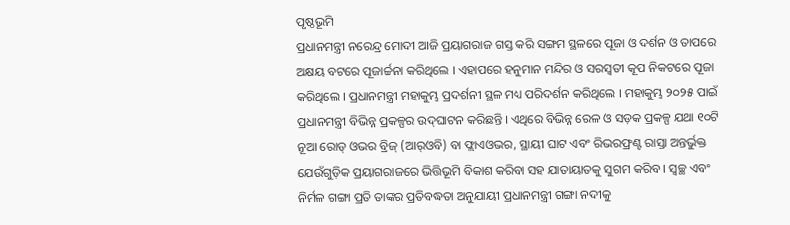ପୃଷ୍ଠଭୂମି
ପ୍ରଧାନମନ୍ତ୍ରୀ ନରେନ୍ଦ୍ର ମୋଦୀ ଆଜି ପ୍ରୟାଗରାଜ ଗସ୍ତ କରି ସଙ୍ଗମ ସ୍ଥଳରେ ପୂଜା ଓ ଦର୍ଶନ ଓ ତାପରେ ଅକ୍ଷୟ ବଟରେ ପୂଜାର୍ଚ୍ଚନା କରିଥିଲେ । ଏହାପରେ ହନୁମାନ ମନ୍ଦିର ଓ ସରସ୍ୱତୀ କୂପ ନିକଟରେ ପୂଜା କରିଥିଲେ । ପ୍ରଧାନମନ୍ତ୍ରୀ ମହାକୁମ୍ଭ ପ୍ରଦର୍ଶନୀ ସ୍ଥଳ ମଧ୍ୟ ପରିଦର୍ଶନ କରିଥିଲେ । ମହାକୁମ୍ଭ ୨୦୨୫ ପାଇଁ ପ୍ରଧାନମନ୍ତ୍ରୀ ବିଭିନ୍ନ ପ୍ରକଳ୍ପର ଉଦ୍‌ଘାଟନ କରିଛନ୍ତି । ଏଥିରେ ବିଭିନ୍ନ ରେଳ ଓ ସଡ଼କ ପ୍ରକଳ୍ପ ଯଥା ୧୦ଟି ନୂଆ ରୋଡ୍ ଓଭର ବ୍ରିଜ୍ (ଆର୍‌ଓବି) ବା ଫ୍ଲାଏଓଭର, ସ୍ଥାୟୀ ଘାଟ ଏବଂ ରିଭରଫ୍ରଣ୍ଟ ରାସ୍ତା ଅନ୍ତର୍ଭୁକ୍ତ ଯେଉଁଗୁଡ଼ିକ ପ୍ରୟାଗରାଜରେ ଭିତ୍ତିଭୂମି ବିକାଶ କରିବା ସହ ଯାତାୟାତକୁ ସୁଗମ କରିବ । ସ୍ୱଚ୍ଛ ଏବଂ ନିର୍ମଳ ଗଙ୍ଗା ପ୍ରତି ତାଙ୍କର ପ୍ରତିବଦ୍ଧତା ଅନୁଯାୟୀ ପ୍ରଧାନମନ୍ତ୍ରୀ ଗଙ୍ଗା ନଦୀକୁ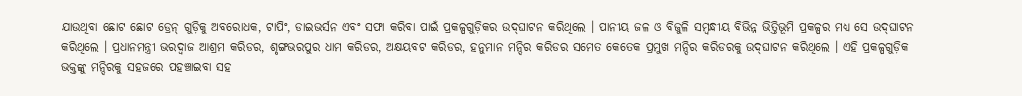ଯାଉଥିବା ଛୋଟ ଛୋଟ ଡ୍ରେନ୍ ଗୁଡ଼ିକୁ ଅବରୋଧକ, ଟାପିଂ, ଡାଇଭର୍ସନ ଏବଂ ସଫା କରିବା ପାଇଁ ପ୍ରକଳ୍ପଗୁଡ଼ିକର ଉଦ୍‌ଘାଟନ କରିଥିଲେ । ପାନୀୟ ଜଳ ଓ ବିଜୁଳି ସମ୍ବନ୍ଧୀୟ ବିଭିନ୍ନ ଭିତ୍ତିଭୂମି ପ୍ରକଳ୍ପର ମଧ୍ୟ ସେ ଉଦ୍‌ଘାଟନ କରିଥିଲେ । ପ୍ରଧାନମନ୍ତ୍ରୀ ଭରଦ୍ୱାଜ ଆଶ୍ରମ କରିଡର, ଶୃଙ୍ଗଭରପୁର ଧାମ କରିଡର, ଅକ୍ଷୟବଟ କରିଡର, ହନୁମାନ ମନ୍ଦିର କରିଡର ସମେତ କେତେକ ପ୍ରମୁଖ ମନ୍ଦିର କରିଡରକୁ ଉଦ୍‌ଘାଟନ କରିଥିଲେ । ଏହି ପ୍ରକଳ୍ପଗୁଡ଼ିକ ଭକ୍ତଙ୍କୁ ମନ୍ଦିରକୁ ସହଜରେ ପହଞ୍ଚାଇବା ସହ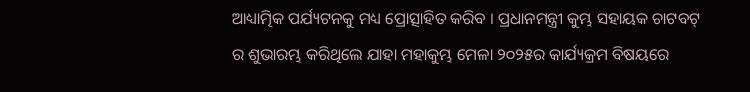ଆଧ୍ୟାତ୍ମିକ ପର୍ଯ୍ୟଟନକୁ ମଧ୍ୟ ପ୍ରୋତ୍ସାହିତ କରିବ । ପ୍ରଧାନମନ୍ତ୍ରୀ କୁମ୍ଭ ସହାୟକ ଚାଟବଟ୍ ର ଶୁଭାରମ୍ଭ କରିଥିଲେ ଯାହା ମହାକୁମ୍ଭ ମେଳା ୨୦୨୫ର କାର୍ଯ୍ୟକ୍ରମ ବିଷୟରେ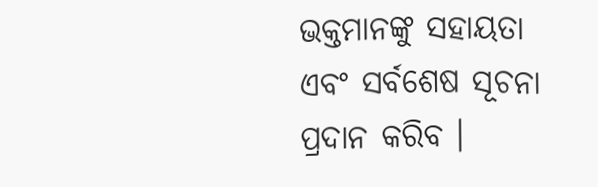ଭକ୍ତମାନଙ୍କୁ ସହାୟତା ଏବଂ ସର୍ବଶେଷ ସୂଚନା ପ୍ରଦାନ କରିବ ।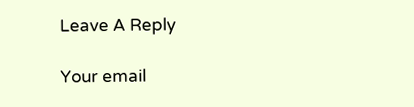Leave A Reply

Your email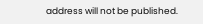address will not be published.